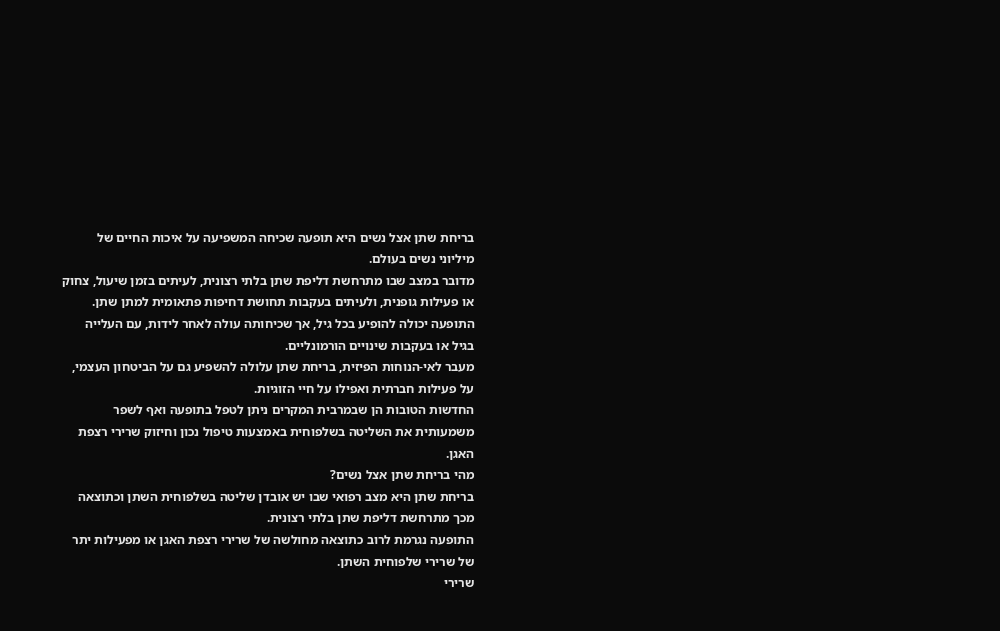בריחת שתן אצל נשים היא תופעה שכיחה המשפיעה על איכות החיים של מיליוני נשים בעולם.
מדובר במצב שבו מתרחשת דליפת שתן בלתי רצונית, לעיתים בזמן שיעול, צחוק או פעילות גופנית, ולעיתים בעקבות תחושת דחיפות פתאומית למתן שתן.
התופעה יכולה להופיע בכל גיל, אך שכיחותה עולה לאחר לידות, עם העלייה בגיל או בעקבות שינויים הורמונליים.
מעבר לאי-הנוחות הפיזית, בריחת שתן עלולה להשפיע גם על הביטחון העצמי, על פעילות חברתית ואפילו על חיי הזוגיות.
החדשות הטובות הן שבמרבית המקרים ניתן לטפל בתופעה ואף לשפר משמעותית את השליטה בשלפוחית באמצעות טיפול נכון וחיזוק שרירי רצפת האגן.
מהי בריחת שתן אצל נשים?
בריחת שתן היא מצב רפואי שבו יש אובדן שליטה בשלפוחית השתן וכתוצאה מכך מתרחשת דליפת שתן בלתי רצונית.
התופעה נגרמת לרוב כתוצאה מחולשה של שרירי רצפת האגן או מפעילות יתר של שרירי שלפוחית השתן.
שרירי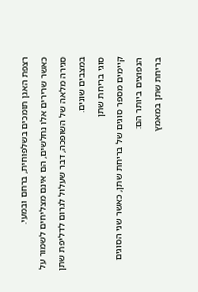רצפת האגן תומכים בשלפוחית, ברחם ובמעי.
כאשר שרירים אלו נחלשים, הם אינם מצליחים לשמור על סגירה מלאה של השופכה, דבר שעלול לגרום לדליפת שתן במצבים שונים.
סוגי בריחת שתן
קיימים מספר סוגים של בריחת שתן, כאשר שני הסוגים הנפוצים ביותר הם:
בריחת שתן במאמץ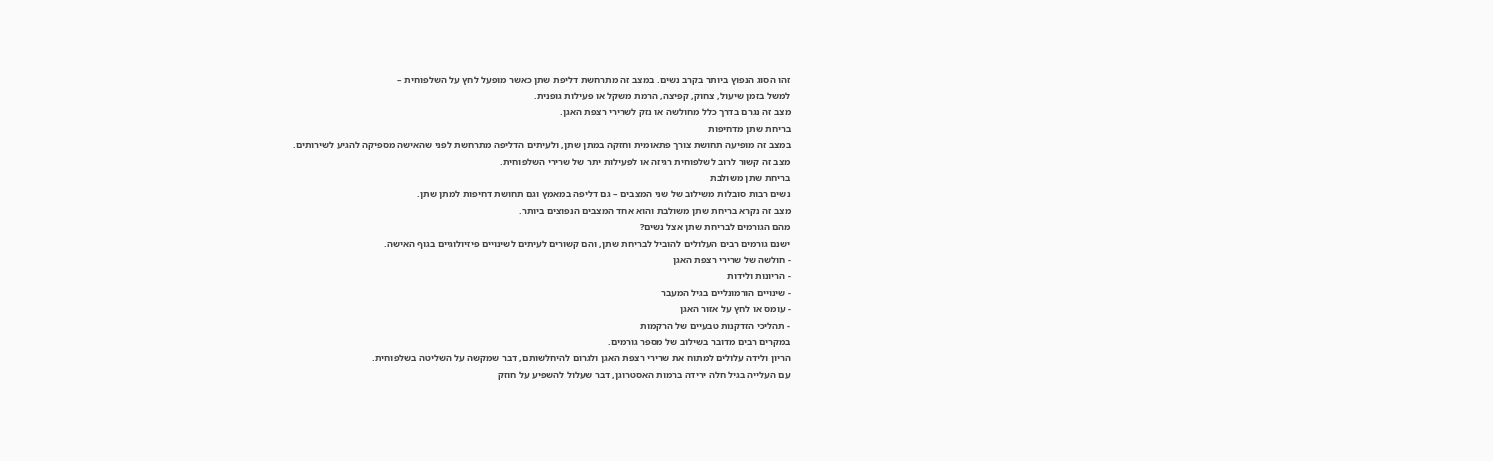זהו הסוג הנפוץ ביותר בקרב נשים. במצב זה מתרחשת דליפת שתן כאשר מופעל לחץ על השלפוחית –
למשל בזמן שיעול, צחוק, קפיצה, הרמת משקל או פעילות גופנית.
מצב זה נגרם בדרך כלל מחולשה או נזק לשרירי רצפת האגן.
בריחת שתן מדחיפות
במצב זה מופיעה תחושת צורך פתאומית וחזקה במתן שתן, ולעיתים הדליפה מתרחשת לפני שהאישה מספיקה להגיע לשירותים.
מצב זה קשור לרוב לשלפוחית רגיזה או לפעילות יתר של שרירי השלפוחית.
בריחת שתן משולבת
נשים רבות סובלות משילוב של שני המצבים – גם דליפה במאמץ וגם תחושת דחיפות למתן שתן.
מצב זה נקרא בריחת שתן משולבת והוא אחד המצבים הנפוצים ביותר.
מהם הגורמים לבריחת שתן אצל נשים?
ישנם גורמים רבים העלולים להוביל לבריחת שתן, והם קשורים לעיתים לשינויים פיזיולוגיים בגוף האישה.
- חולשה של שרירי רצפת האגן
- הריונות ולידות
- שינויים הורמונליים בגיל המעבר
- עומס או לחץ על אזור האגן
- תהליכי הזדקנות טבעיים של הרקמות
במקרים רבים מדובר בשילוב של מספר גורמים.
הריון ולידה עלולים למתוח את שרירי רצפת האגן ולגרום להיחלשותם, דבר שמקשה על השליטה בשלפוחית.
עם העלייה בגיל חלה ירידה ברמות האסטרוגן, דבר שעלול להשפיע על חוזק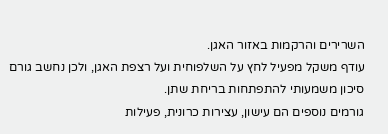השרירים והרקמות באזור האגן.
עודף משקל מפעיל לחץ על השלפוחית ועל רצפת האגן, ולכן נחשב גורם סיכון משמעותי להתפתחות בריחת שתן.
גורמים נוספים הם עישון, עצירות כרונית, פעילות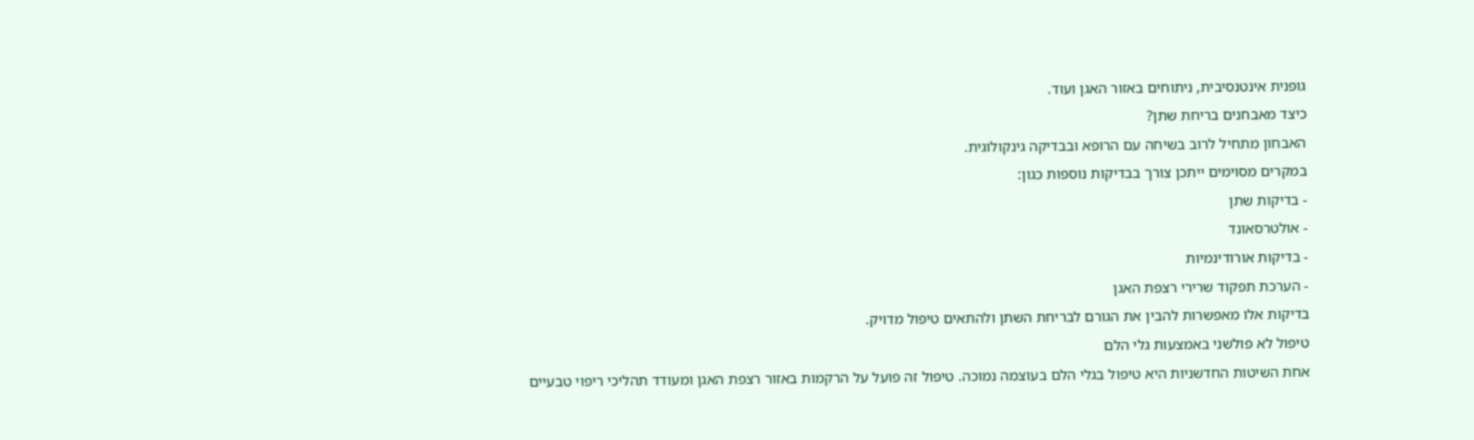גופנית אינטנסיבית, ניתוחים באזור האגן ועוד.
כיצד מאבחנים בריחת שתן?
האבחון מתחיל לרוב בשיחה עם הרופא ובבדיקה גינקולוגית.
במקרים מסוימים ייתכן צורך בבדיקות נוספות כגון:
- בדיקות שתן
- אולטרסאונד
- בדיקות אורודינמיות
- הערכת תפקוד שרירי רצפת האגן
בדיקות אלו מאפשרות להבין את הגורם לבריחת השתן ולהתאים טיפול מדויק.
טיפול לא פולשני באמצעות גלי הלם
אחת השיטות החדשניות היא טיפול בגלי הלם בעוצמה נמוכה. טיפול זה פועל על הרקמות באזור רצפת האגן ומעודד תהליכי ריפוי טבעיים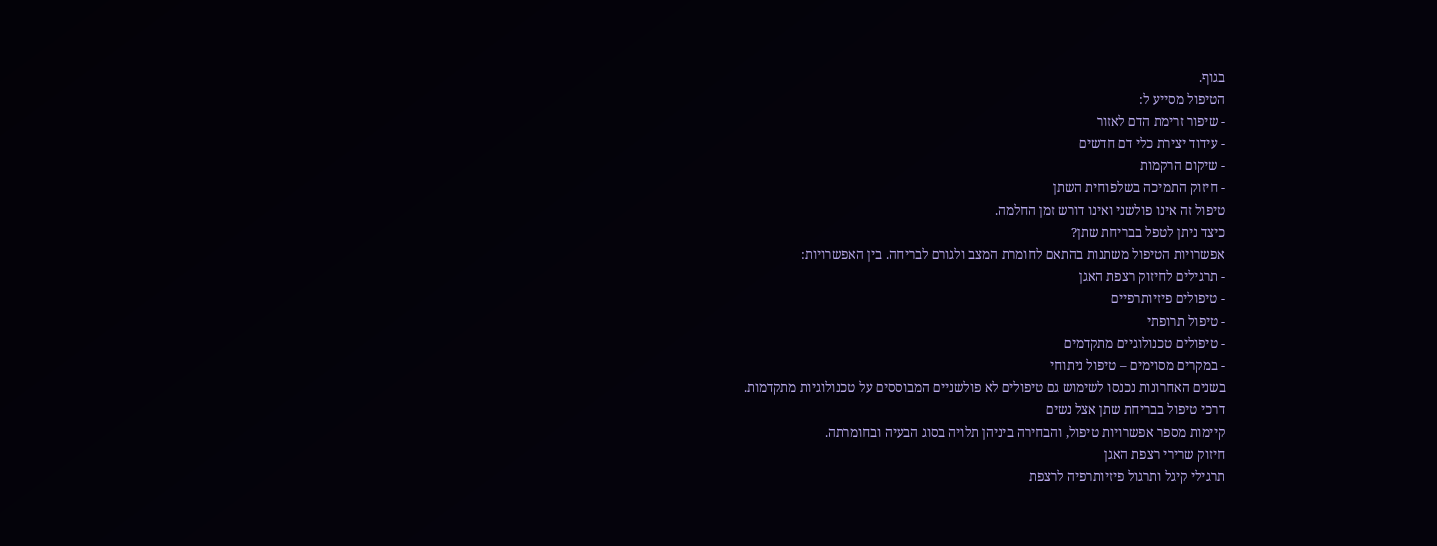בגוף.
הטיפול מסייע ל:
- שיפור זרימת הדם לאזור
- עידוד יצירת כלי דם חדשים
- שיקום הרקמות
- חיזוק התמיכה בשלפוחית השתן
טיפול זה אינו פולשני ואינו דורש זמן החלמה.
כיצד ניתן לטפל בבריחת שתן?
אפשרויות הטיפול משתנות בהתאם לחומרת המצב ולגורם לבריחה. בין האפשרויות:
- תרגילים לחיזוק רצפת האגן
- טיפולים פיזיותרפיים
- טיפול תרופתי
- טיפולים טכנולוגיים מתקדמים
- במקרים מסוימים – טיפול ניתוחי
בשנים האחרונות נכנסו לשימוש גם טיפולים לא פולשניים המבוססים על טכנולוגיות מתקדמות.
דרכי טיפול בבריחת שתן אצל נשים
קיימות מספר אפשרויות טיפול, והבחירה ביניהן תלויה בסוג הבעיה ובחומרתה.
חיזוק שרירי רצפת האגן
תרגילי קיגל ותרגול פיזיותרפיה לרצפת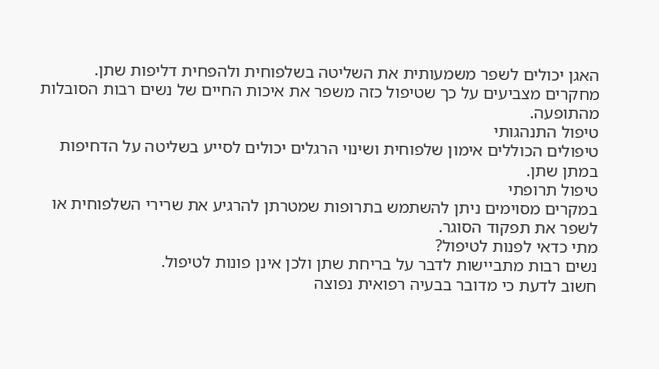האגן יכולים לשפר משמעותית את השליטה בשלפוחית ולהפחית דליפות שתן.
מחקרים מצביעים על כך שטיפול כזה משפר את איכות החיים של נשים רבות הסובלות מהתופעה.
טיפול התנהגותי
טיפולים הכוללים אימון שלפוחית ושינוי הרגלים יכולים לסייע בשליטה על הדחיפות במתן שתן.
טיפול תרופתי
במקרים מסוימים ניתן להשתמש בתרופות שמטרתן להרגיע את שרירי השלפוחית או לשפר את תפקוד הסוגר.
מתי כדאי לפנות לטיפול?
נשים רבות מתביישות לדבר על בריחת שתן ולכן אינן פונות לטיפול.
חשוב לדעת כי מדובר בבעיה רפואית נפוצה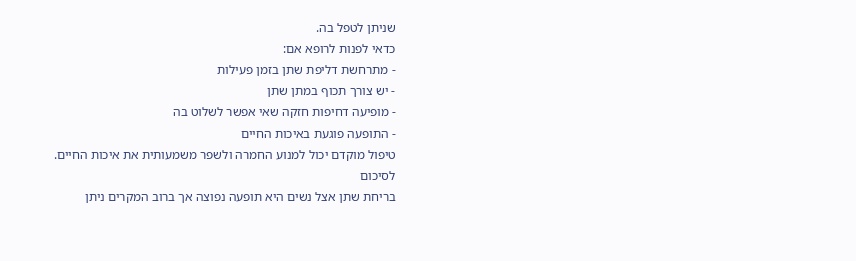שניתן לטפל בה.
כדאי לפנות לרופא אם:
- מתרחשת דליפת שתן בזמן פעילות
- יש צורך תכוף במתן שתן
- מופיעה דחיפות חזקה שאי אפשר לשלוט בה
- התופעה פוגעת באיכות החיים
טיפול מוקדם יכול למנוע החמרה ולשפר משמעותית את איכות החיים.
לסיכום
בריחת שתן אצל נשים היא תופעה נפוצה אך ברוב המקרים ניתן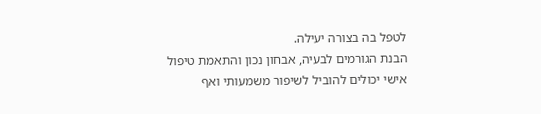לטפל בה בצורה יעילה.
הבנת הגורמים לבעיה, אבחון נכון והתאמת טיפול אישי יכולים להוביל לשיפור משמעותי ואף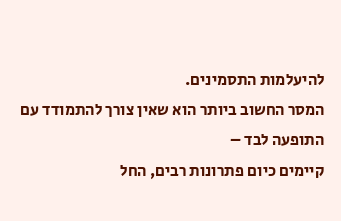להיעלמות התסמינים.
המסר החשוב ביותר הוא שאין צורך להתמודד עם התופעה לבד –
קיימים כיום פתרונות רבים, החל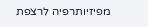מפיזיותרפיה לרצפת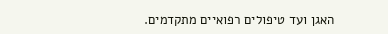האגן ועד טיפולים רפואיים מתקדמים.